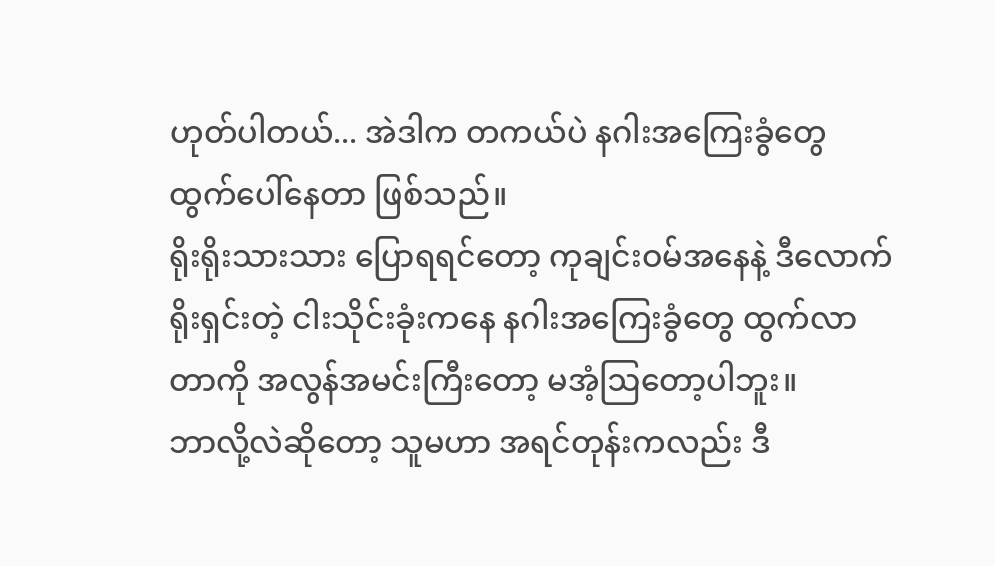ဟုတ်ပါတယ်... အဲဒါက တကယ်ပဲ နဂါးအကြေးခွံတွေ ထွက်ပေါ်နေတာ ဖြစ်သည်။
ရိုးရိုးသားသား ပြောရရင်တော့ ကုချင်းဝမ်အနေနဲ့ ဒီလောက် ရိုးရှင်းတဲ့ ငါးသိုင်းခုံးကနေ နဂါးအကြေးခွံတွေ ထွက်လာတာကို အလွန်အမင်းကြီးတော့ မအံ့ဩတော့ပါဘူး။
ဘာလို့လဲဆိုတော့ သူမဟာ အရင်တုန်းကလည်း ဒီ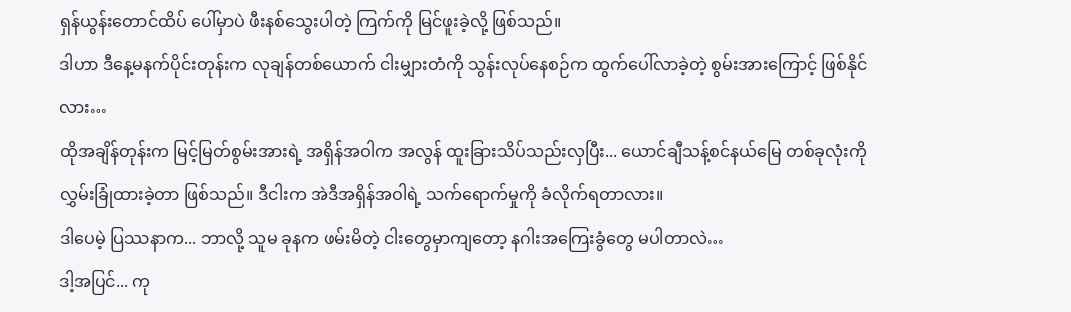ရှန်ယွန်းတောင်ထိပ် ပေါ်မှာပဲ ဖီးနစ်သွေးပါတဲ့ ကြက်ကို မြင်ဖူးခဲ့လို့ ဖြစ်သည်။
ဒါဟာ ဒီနေ့မနက်ပိုင်းတုန်းက လုချန်တစ်ယောက် ငါးမျှားတံကို သွန်းလုပ်နေစဉ်က ထွက်ပေါ်လာခဲ့တဲ့ စွမ်းအားကြောင့် ဖြစ်နိုင်လား…
ထိုအချိန်တုန်းက မြင့်မြတ်စွမ်းအားရဲ့ အရှိန်အဝါက အလွန် ထူးခြားသိပ်သည်းလှပြီး... ယောင်ချီသန့်စင်နယ်မြေ တစ်ခုလုံးကို လွှမ်းခြုံထားခဲ့တာ ဖြစ်သည်။ ဒီငါးက အဲဒီအရှိန်အဝါရဲ့ သက်ရောက်မှုကို ခံလိုက်ရတာလား။
ဒါပေမဲ့ ပြဿနာက... ဘာလို့ သူမ ခုနက ဖမ်းမိတဲ့ ငါးတွေမှာကျတော့ နဂါးအကြေးခွံတွေ မပါတာလဲ…
ဒါ့အပြင်... ကု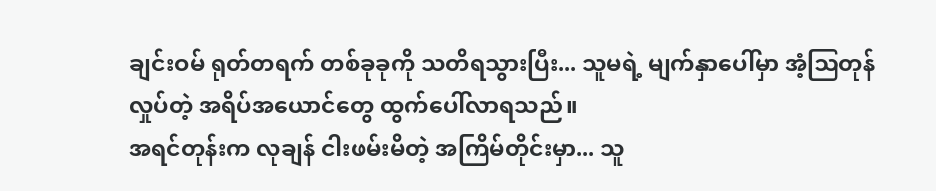ချင်းဝမ် ရုတ်တရက် တစ်ခုခုကို သတိရသွားပြီး... သူမရဲ့ မျက်နှာပေါ်မှာ အံ့ဩတုန်လှုပ်တဲ့ အရိပ်အယောင်တွေ ထွက်ပေါ်လာရသည်။
အရင်တုန်းက လုချန် ငါးဖမ်းမိတဲ့ အကြိမ်တိုင်းမှာ... သူ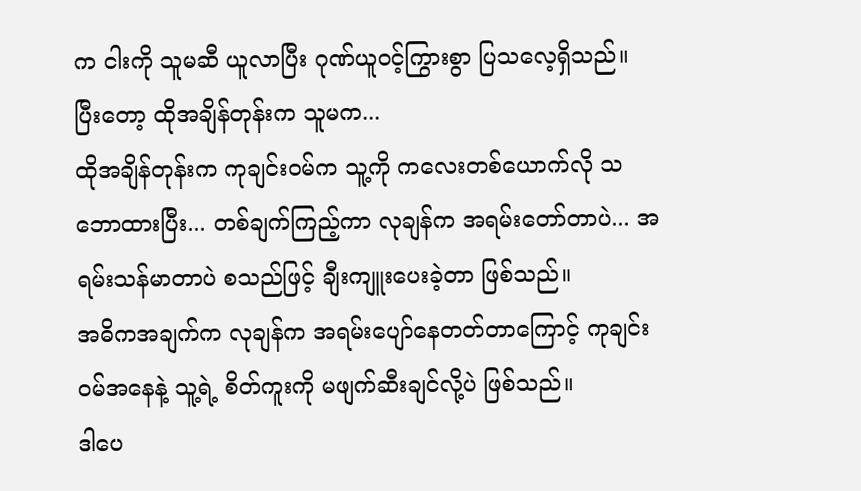က ငါးကို သူမဆီ ယူလာပြီး ဂုဏ်ယူဝင့်ကြွားစွာ ပြသလေ့ရှိသည်။
ပြီးတော့ ထိုအချိန်တုန်းက သူမက...
ထိုအချိန်တုန်းက ကုချင်းဝမ်က သူ့ကို ကလေးတစ်ယောက်လို သဘောထားပြီး... တစ်ချက်ကြည့်ကာ လုချန်က အရမ်းတော်တာပဲ... အရမ်းသန်မာတာပဲ စသည်ဖြင့် ချီးကျူးပေးခဲ့တာ ဖြစ်သည်။
အဓိကအချက်က လုချန်က အရမ်းပျော်နေတတ်တာကြောင့် ကုချင်းဝမ်အနေနဲ့ သူ့ရဲ့ စိတ်ကူးကို မဖျက်ဆီးချင်လို့ပဲ ဖြစ်သည်။
ဒါပေ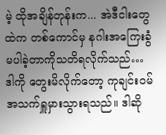မဲ့ ထိုအချိန်တုန်းက... အဲဒီငါးတွေထဲက တစ်ကောင်မှ နဂါးအကြေးခွံ မပါခဲ့တာကိုသတိရလိုက်သည်…
ဒါကို တွေးမိလိုက်တော့ ကုချင်းဝမ် အသက်ရှူမှားသွားရသည်။ ဒါဆို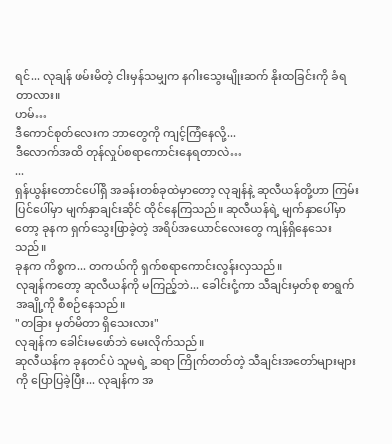ရင်... လုချန် ဖမ်းမိတဲ့ ငါးမှန်သမျှက နဂါးသွေးမျိုးဆက် နိုးထခြင်းကို ခံရတာလား။
ဟမ်…
ဒီကောင်စုတ်လေးက ဘာတွေကို ကျင့်ကြံနေလို့...
ဒီလောက်အထိ တုန်လှုပ်စရာကောင်းနေရတာလဲ…
...
ရှန်ယွန်းတောင်ပေါ်ရှိ အခန်းတစ်ခုထဲမှာတော့ လုချန်နဲ့ ဆုလီယန်တို့ဟာ ကြမ်းပြင်ပေါ်မှာ မျက်နှာချင်းဆိုင် ထိုင်နေကြသည်။ ဆုလီယန်ရဲ့ မျက်နှာပေါ်မှာတော့ ခုနက ရှက်သွေးဖြာခဲ့တဲ့ အရိပ်အယောင်လေးတွေ ကျန်ရှိနေသေးသည်။
ခုနက ကိစ္စက... တကယ်ကို ရှက်စရာကောင်းလွန်းလှသည်။
လုချန်ကတော့ ဆုလီယန်ကို မကြည့်ဘဲ... ခေါင်းငုံ့ကာ သီချင်းမှတ်စု စာရွက်အချို့ကို စီစဉ်နေသည်။
"တခြား မှတ်မိတာ ရှိသေးလား"
လုချန်က ခေါင်းမဖော်ဘဲ မေးလိုက်သည်။
ဆုလီယန်က ခုနတင်ပဲ သူမရဲ့ ဆရာ ကြိုက်တတ်တဲ့ သီချင်းအတော်များများကို ပြောပြခဲ့ပြီး... လုချန်က အ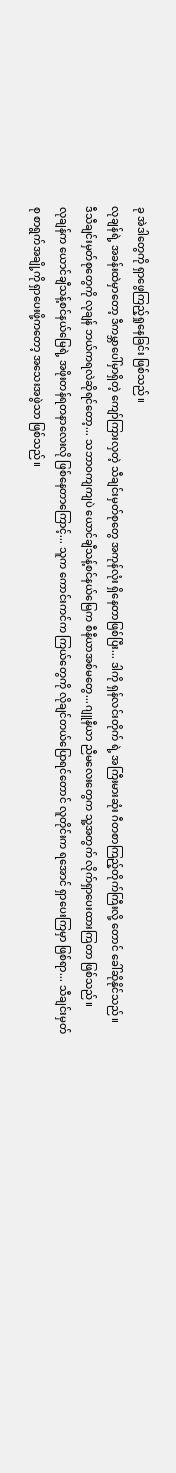ခု အဲဒါတွေကို ရှာဖွေကြည့်ရှုနေခြင်း ဖြစ်သည်။
လုချန်ရဲ့ အခန်းထဲမှာတော့ ဒီကမ္ဘာပေါ်မှာရှိတဲ့ ကျော်ကြားလှတဲ့ သီချင်းမှတ်စုတွေ အကုန်လုံး ရှိနေတာဖြစ်ပြီး... ဒါကို ရှန်လင်းတိုက် ရဲ့ အကြီးမားဆုံး ဂီတစာကြည့်တိုက်ကြီးလို့ တောင် ခေါ်ဆိုနိုင်သည်။
ဒီသီချင်းမှတ်စုတွေကို လုချန် ဘယ်ကရလဲဆိုရင်တော့... သဘာဝကျကျပဲ ယောင်ချီသန့်စင်နယ်မြေက စီနီယာအစ်မတွေ...ဂျူနီယာ ညီမလေးတွေက သူ့အတွက် လိုက်ရှာပေးထားကြတာ ဖြစ်သည်။
လုချန်က ယောင်ချီသန့်စင်နယ်မြေရဲ့ အဖိုးတန်ရတနာလေးလို ဖြစ်နေတာကြောင့်... သူက ကောင်းကင်က ကြယ်တွေကို လိုချင်တယ်ပြောရင်တောင် လူတိုင်းက ရအောင် ရှာပေးကြမှာ ဖြစ်ရာ... သီချင်းမှတ်စု စာရွက်အချို့ကို ရှာပေးဖို့ကတော့ အသေးအဖွဲသာ ဖြစ်သည်။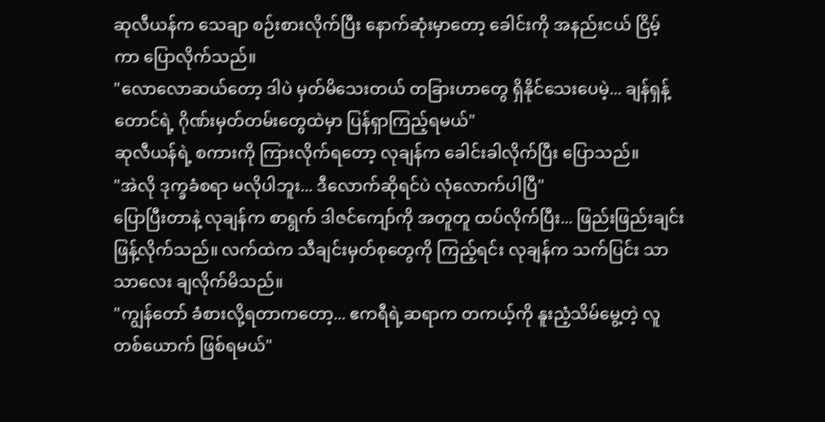ဆုလီယန်က သေချာ စဉ်းစားလိုက်ပြီး နောက်ဆုံးမှာတော့ ခေါင်းကို အနည်းငယ် ငြိမ့်ကာ ပြောလိုက်သည်။
"လောလောဆယ်တော့ ဒါပဲ မှတ်မိသေးတယ် တခြားဟာတွေ ရှိနိုင်သေးပေမဲ့... ချန်ရှန့်တောင်ရဲ့ ဂိုဏ်းမှတ်တမ်းတွေထဲမှာ ပြန်ရှာကြည့်ရမယ်"
ဆုလီယန်ရဲ့ စကားကို ကြားလိုက်ရတော့ လုချန်က ခေါင်းခါလိုက်ပြီး ပြောသည်။
"အဲလို ဒုက္ခခံစရာ မလိုပါဘူး... ဒီလောက်ဆိုရင်ပဲ လုံလောက်ပါပြီ"
ပြောပြီးတာနဲ့ လုချန်က စာရွက် ဒါဇင်ကျော်ကို အတူတူ ထပ်လိုက်ပြီး... ဖြည်းဖြည်းချင်း ဖြန့်လိုက်သည်။ လက်ထဲက သီချင်းမှတ်စုတွေကို ကြည့်ရင်း လုချန်က သက်ပြင်း သာသာလေး ချလိုက်မိသည်။
"ကျွန်တော် ခံစားလို့ရတာကတော့... ဧကရီရဲ့ဆရာက တကယ့်ကို နူးညံ့သိမ်မွေ့တဲ့ လူတစ်ယောက် ဖြစ်ရမယ်"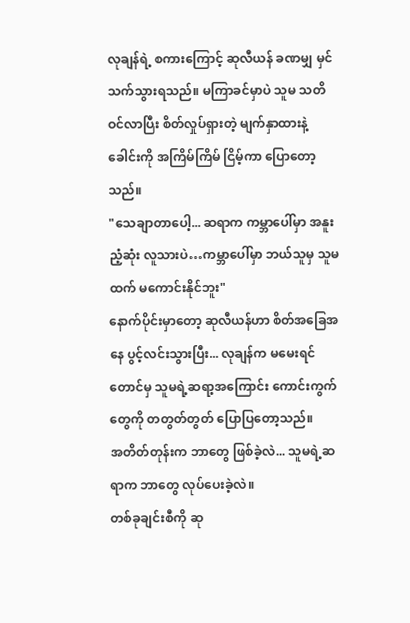လုချန်ရဲ့ စကားကြောင့် ဆုလီယန် ခဏမျှ မှင်သက်သွားရသည်။ မကြာခင်မှာပဲ သူမ သတိဝင်လာပြီး စိတ်လှုပ်ရှားတဲ့ မျက်နှာထားနဲ့ ခေါင်းကို အကြိမ်ကြိမ် ငြိမ့်ကာ ပြောတော့သည်။
"သေချာတာပေါ့... ဆရာက ကမ္ဘာပေါ်မှာ အနူးညံ့ဆုံး လူသားပဲ…ကမ္ဘာပေါ်မှာ ဘယ်သူမှ သူမထက် မကောင်းနိုင်ဘူး"
နောက်ပိုင်းမှာတော့ ဆုလီယန်ဟာ စိတ်အခြေအနေ ပွင့်လင်းသွားပြီး... လုချန်က မမေးရင်တောင်မှ သူမရဲ့ဆရာ့အကြောင်း ကောင်းကွက်တွေကို တတွတ်တွတ် ပြောပြတော့သည်။
အတိတ်တုန်းက ဘာတွေ ဖြစ်ခဲ့လဲ... သူမရဲ့ဆရာက ဘာတွေ လုပ်ပေးခဲ့လဲ။
တစ်ခုချင်းစီကို ဆု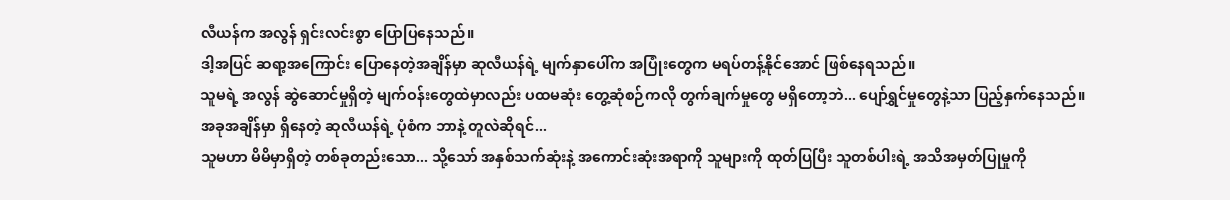လီယန်က အလွန် ရှင်းလင်းစွာ ပြောပြနေသည်။
ဒါ့အပြင် ဆရာ့အကြောင်း ပြောနေတဲ့အချိန်မှာ ဆုလီယန်ရဲ့ မျက်နှာပေါ်က အပြုံးတွေက မရပ်တန့်နိုင်အောင် ဖြစ်နေရသည်။
သူမရဲ့ အလွန် ဆွဲဆောင်မှုရှိတဲ့ မျက်ဝန်းတွေထဲမှာလည်း ပထမဆုံး တွေ့ဆုံစဉ်ကလို တွက်ချက်မှုတွေ မရှိတော့ဘဲ... ပျော်ရွှင်မှုတွေနဲ့သာ ပြည့်နှက်နေသည်။
အခုအချိန်မှာ ရှိနေတဲ့ ဆုလီယန်ရဲ့ ပုံစံက ဘာနဲ့ တူလဲဆိုရင်...
သူမဟာ မိမိမှာရှိတဲ့ တစ်ခုတည်းသော... သို့သော် အနှစ်သက်ဆုံးနဲ့ အကောင်းဆုံးအရာကို သူများကို ထုတ်ပြပြီး သူတစ်ပါးရဲ့ အသိအမှတ်ပြုမှုကို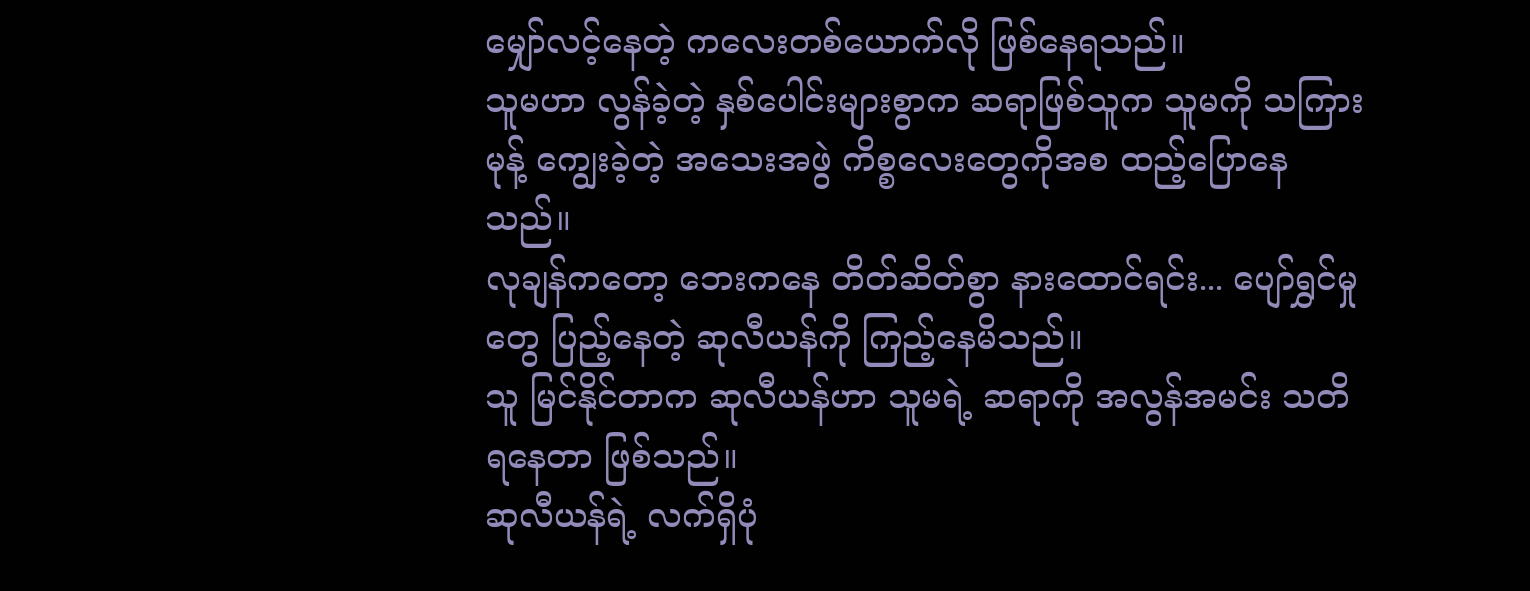မျှော်လင့်နေတဲ့ ကလေးတစ်ယောက်လို ဖြစ်နေရသည်။
သူမဟာ လွန်ခဲ့တဲ့ နှစ်ပေါင်းများစွာက ဆရာဖြစ်သူက သူမကို သကြားမုန့် ကျွေးခဲ့တဲ့ အသေးအဖွဲ ကိစ္စလေးတွေကိုအစ ထည့်ပြောနေသည်။
လုချန်ကတော့ ဘေးကနေ တိတ်ဆိတ်စွာ နားထောင်ရင်း... ပျော်ရွှင်မှုတွေ ပြည့်နေတဲ့ ဆုလီယန်ကို ကြည့်နေမိသည်။
သူ မြင်နိုင်တာက ဆုလီယန်ဟာ သူမရဲ့ ဆရာကို အလွန်အမင်း သတိရနေတာ ဖြစ်သည်။
ဆုလီယန်ရဲ့ လက်ရှိပုံ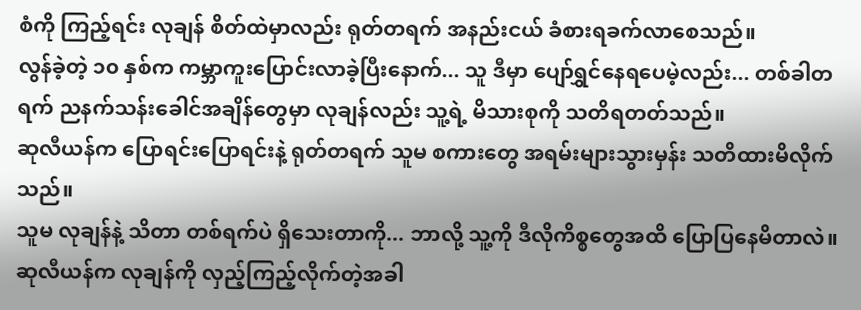စံကို ကြည့်ရင်း လုချန် စိတ်ထဲမှာလည်း ရုတ်တရက် အနည်းငယ် ခံစားရခက်လာစေသည်။
လွန်ခဲ့တဲ့ ၁၀ နှစ်က ကမ္ဘာကူးပြောင်းလာခဲ့ပြီးနောက်... သူ ဒီမှာ ပျော်ရွှင်နေရပေမဲ့လည်း... တစ်ခါတရက် ညနက်သန်းခေါင်အချိန်တွေမှာ လုချန်လည်း သူ့ရဲ့ မိသားစုကို သတိရတတ်သည်။
ဆုလီယန်က ပြောရင်းပြောရင်းနဲ့ ရုတ်တရက် သူမ စကားတွေ အရမ်းများသွားမှန်း သတိထားမိလိုက်သည်။
သူမ လုချန်နဲ့ သိတာ တစ်ရက်ပဲ ရှိသေးတာကို... ဘာလို့ သူ့ကို ဒီလိုကိစ္စတွေအထိ ပြောပြနေမိတာလဲ။
ဆုလီယန်က လုချန်ကို လှည့်ကြည့်လိုက်တဲ့အခါ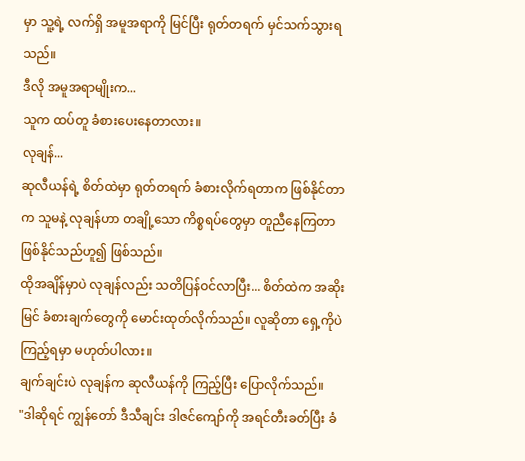မှာ သူ့ရဲ့ လက်ရှိ အမူအရာကို မြင်ပြီး ရုတ်တရက် မှင်သက်သွားရသည်။
ဒီလို အမူအရာမျိုးက...
သူက ထပ်တူ ခံစားပေးနေတာလား။
လုချန်...
ဆုလီယန်ရဲ့ စိတ်ထဲမှာ ရုတ်တရက် ခံစားလိုက်ရတာက ဖြစ်နိုင်တာက သူမနဲ့ လုချန်ဟာ တချို့သော ကိစ္စရပ်တွေမှာ တူညီနေကြတာ ဖြစ်နိုင်သည်ဟူ၍ ဖြစ်သည်။
ထိုအချိန်မှာပဲ လုချန်လည်း သတိပြန်ဝင်လာပြီး... စိတ်ထဲက အဆိုးမြင် ခံစားချက်တွေကို မောင်းထုတ်လိုက်သည်။ လူဆိုတာ ရှေ့ကိုပဲ ကြည့်ရမှာ မဟုတ်ပါလား။
ချက်ချင်းပဲ လုချန်က ဆုလီယန်ကို ကြည့်ပြီး ပြောလိုက်သည်။
"ဒါဆိုရင် ကျွန်တော် ဒီသီချင်း ဒါဇင်ကျော်ကို အရင်တီးခတ်ပြီး ခံ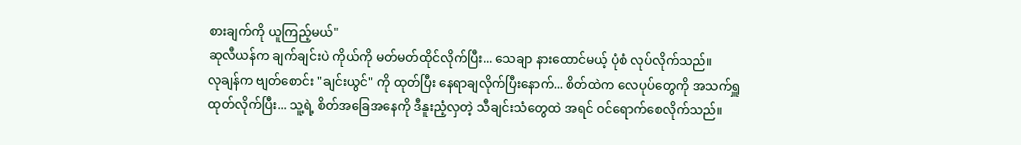စားချက်ကို ယူကြည့်မယ်"
ဆုလီယန်က ချက်ချင်းပဲ ကိုယ်ကို မတ်မတ်ထိုင်လိုက်ပြီး... သေချာ နားထောင်မယ့် ပုံစံ လုပ်လိုက်သည်။
လုချန်က ဗျတ်စောင်း "ချင်းယွင်" ကို ထုတ်ပြီး နေရာချလိုက်ပြီးနောက်... စိတ်ထဲက လေပုပ်တွေကို အသက်ရှူထုတ်လိုက်ပြီး... သူ့ရဲ့ စိတ်အခြေအနေကို ဒီနူးညံ့လှတဲ့ သီချင်းသံတွေထဲ အရင် ဝင်ရောက်စေလိုက်သည်။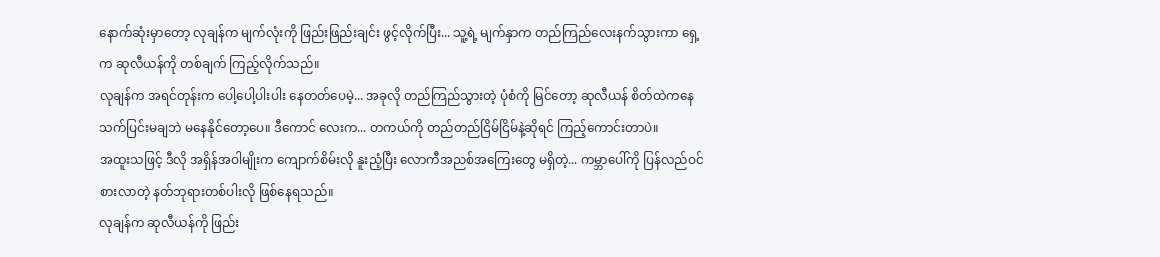နောက်ဆုံးမှာတော့ လုချန်က မျက်လုံးကို ဖြည်းဖြည်းချင်း ဖွင့်လိုက်ပြီး... သူ့ရဲ့ မျက်နှာက တည်ကြည်လေးနက်သွားကာ ရှေ့က ဆုလီယန်ကို တစ်ချက် ကြည့်လိုက်သည်။
လုချန်က အရင်တုန်းက ပေါ့ပေါ့ပါးပါး နေတတ်ပေမဲ့... အခုလို တည်ကြည်သွားတဲ့ ပုံစံကို မြင်တော့ ဆုလီယန် စိတ်ထဲကနေ သက်ပြင်းမချဘဲ မနေနိုင်တော့ပေ။ ဒီကောင် လေးက... တကယ်ကို တည်တည်ငြိမ်ငြိမ်နဲ့ဆိုရင် ကြည့်ကောင်းတာပဲ။
အထူးသဖြင့် ဒီလို အရှိန်အဝါမျိုးက ကျောက်စိမ်းလို နူးညံ့ပြီး လောကီအညစ်အကြေးတွေ မရှိတဲ့... ကမ္ဘာပေါ်ကို ပြန်လည်ဝင်စားလာတဲ့ နတ်ဘုရားတစ်ပါးလို ဖြစ်နေရသည်။
လုချန်က ဆုလီယန်ကို ဖြည်း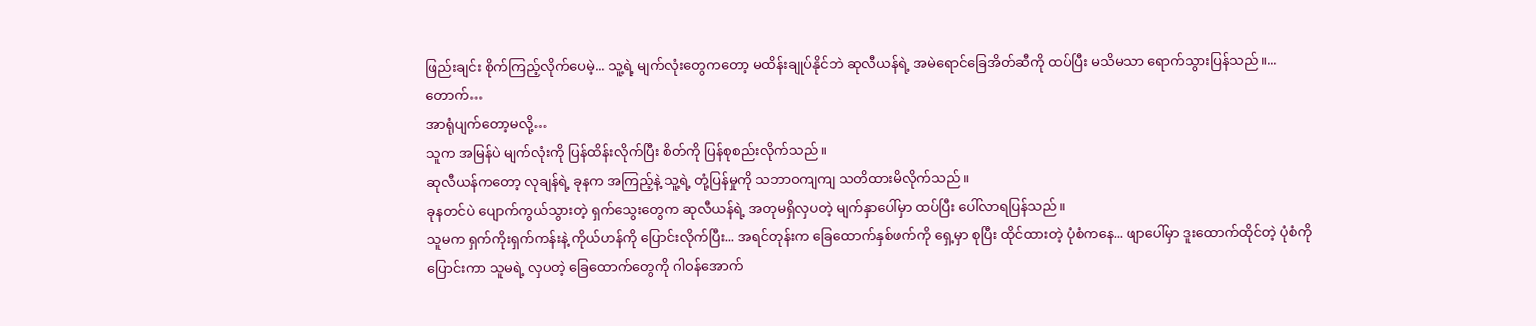ဖြည်းချင်း စိုက်ကြည့်လိုက်ပေမဲ့... သူ့ရဲ့ မျက်လုံးတွေကတော့ မထိန်းချုပ်နိုင်ဘဲ ဆုလီယန်ရဲ့ အမဲရောင်ခြေအိတ်ဆီကို ထပ်ပြီး မသိမသာ ရောက်သွားပြန်သည်။...
တောက်…
အာရုံပျက်တော့မလို့…
သူက အမြန်ပဲ မျက်လုံးကို ပြန်ထိန်းလိုက်ပြီး စိတ်ကို ပြန်စုစည်းလိုက်သည်။
ဆုလီယန်ကတော့ လုချန်ရဲ့ ခုနက အကြည့်နဲ့ သူ့ရဲ့ တုံ့ပြန်မှုကို သဘာဝကျကျ သတိထားမိလိုက်သည်။
ခုနတင်ပဲ ပျောက်ကွယ်သွားတဲ့ ရှက်သွေးတွေက ဆုလီယန်ရဲ့ အတုမရှိလှပတဲ့ မျက်နှာပေါ်မှာ ထပ်ပြီး ပေါ်လာရပြန်သည်။
သူမက ရှက်ကိုးရှက်ကန်းနဲ့ ကိုယ်ဟန်ကို ပြောင်းလိုက်ပြီး... အရင်တုန်းက ခြေထောက်နှစ်ဖက်ကို ရှေ့မှာ စုပြီး ထိုင်ထားတဲ့ ပုံစံကနေ... ဖျာပေါ်မှာ ဒူးထောက်ထိုင်တဲ့ ပုံစံကို ပြောင်းကာ သူမရဲ့ လှပတဲ့ ခြေထောက်တွေကို ဂါဝန်အောက်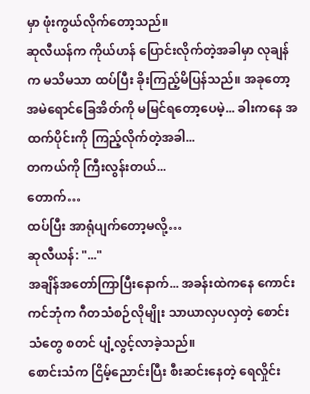မှာ ဖုံးကွယ်လိုက်တော့သည်။
ဆုလီယန်က ကိုယ်ဟန် ပြောင်းလိုက်တဲ့အခါမှာ လုချန်က မသိမသာ ထပ်ပြီး ခိုးကြည့်မိပြန်သည်။ အခုတော့ အမဲရောင်ခြေအိတ်ကို မမြင်ရတော့ပေမဲ့... ခါးကနေ အထက်ပိုင်းကို ကြည့်လိုက်တဲ့အခါ...
တကယ်ကို ကြီးလွန်းတယ်...
တောက်…
ထပ်ပြီး အာရုံပျက်တော့မလို့…
ဆုလီယန်: "..."
အချိန်အတော်ကြာပြီးနောက်... အခန်းထဲကနေ ကောင်းကင်ဘုံက ဂီတသံစဉ်လိုမျိုး သာယာလှပလှတဲ့ စောင်းသံတွေ စတင် ပျံ့လွင့်လာခဲ့သည်။
စောင်းသံက ငြိမ့်ညောင်းပြီး စီးဆင်းနေတဲ့ ရေလှိုင်း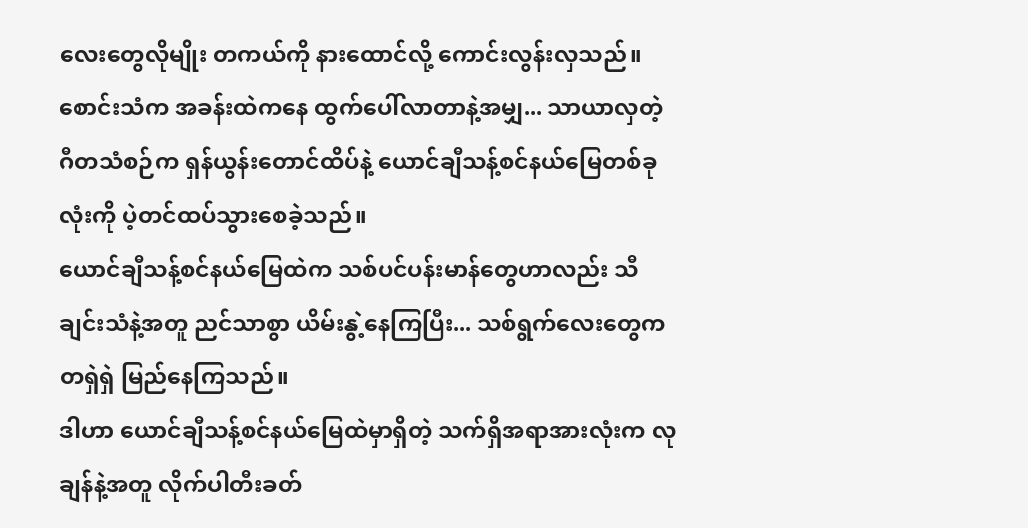လေးတွေလိုမျိုး တကယ်ကို နားထောင်လို့ ကောင်းလွန်းလှသည်။
စောင်းသံက အခန်းထဲကနေ ထွက်ပေါ်လာတာနဲ့အမျှ... သာယာလှတဲ့ ဂီတသံစဉ်က ရှန်ယွန်းတောင်ထိပ်နဲ့ ယောင်ချီသန့်စင်နယ်မြေတစ်ခုလုံးကို ပဲ့တင်ထပ်သွားစေခဲ့သည်။
ယောင်ချီသန့်စင်နယ်မြေထဲက သစ်ပင်ပန်းမာန်တွေဟာလည်း သီချင်းသံနဲ့အတူ ညင်သာစွာ ယိမ်းနွဲ့နေကြပြီး... သစ်ရွက်လေးတွေက တရှဲရှဲ မြည်နေကြသည်။
ဒါဟာ ယောင်ချီသန့်စင်နယ်မြေထဲမှာရှိတဲ့ သက်ရှိအရာအားလုံးက လုချန်နဲ့အတူ လိုက်ပါတီးခတ်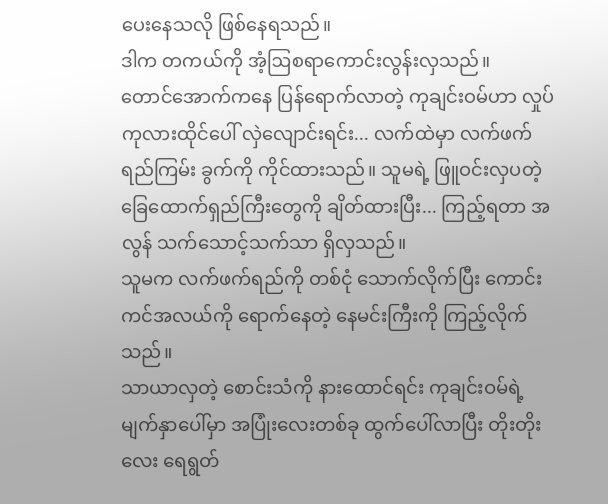ပေးနေသလို ဖြစ်နေရသည်။
ဒါက တကယ်ကို အံ့ဩစရာကောင်းလွန်းလှသည်။
တောင်အောက်ကနေ ပြန်ရောက်လာတဲ့ ကုချင်းဝမ်ဟာ လှုပ်ကုလားထိုင်ပေါ် လှဲလျောင်းရင်း... လက်ထဲမှာ လက်ဖက်ရည်ကြမ်း ခွက်ကို ကိုင်ထားသည်။ သူမရဲ့ ဖြူဝင်းလှပတဲ့ ခြေထောက်ရှည်ကြီးတွေကို ချိတ်ထားပြီး... ကြည့်ရတာ အလွန် သက်သောင့်သက်သာ ရှိလှသည်။
သူမက လက်ဖက်ရည်ကို တစ်ငုံ သောက်လိုက်ပြီး ကောင်းကင်အလယ်ကို ရောက်နေတဲ့ နေမင်းကြီးကို ကြည့်လိုက်သည်။
သာယာလှတဲ့ စောင်းသံကို နားထောင်ရင်း ကုချင်းဝမ်ရဲ့ မျက်နှာပေါ်မှာ အပြုံးလေးတစ်ခု ထွက်ပေါ်လာပြီး တိုးတိုးလေး ရေရွတ်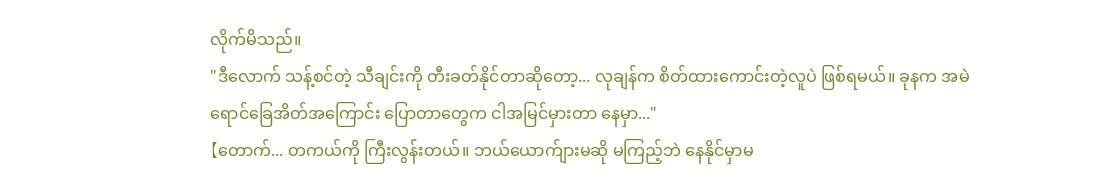လိုက်မိသည်။
"ဒီလောက် သန့်စင်တဲ့ သီချင်းကို တီးခတ်နိုင်တာဆိုတော့... လုချန်က စိတ်ထားကောင်းတဲ့လူပဲ ဖြစ်ရမယ်။ ခုနက အမဲရောင်ခြေအိတ်အကြောင်း ပြောတာတွေက ငါအမြင်မှားတာ နေမှာ..."
【တောက်... တကယ်ကို ကြီးလွန်းတယ်။ ဘယ်ယောက်ျားမဆို မကြည့်ဘဲ နေနိုင်မှာမ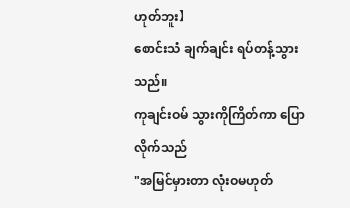ဟုတ်ဘူး】
စောင်းသံ ချက်ချင်း ရပ်တန့်သွားသည်။
ကုချင်းဝမ် သွားကိုကြိတ်ကာ ပြောလိုက်သည်
"အမြင်မှားတာ လုံးဝမဟုတ်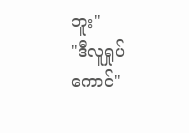ဘူး"
"ဒီလူရှုပ်ကောင်"